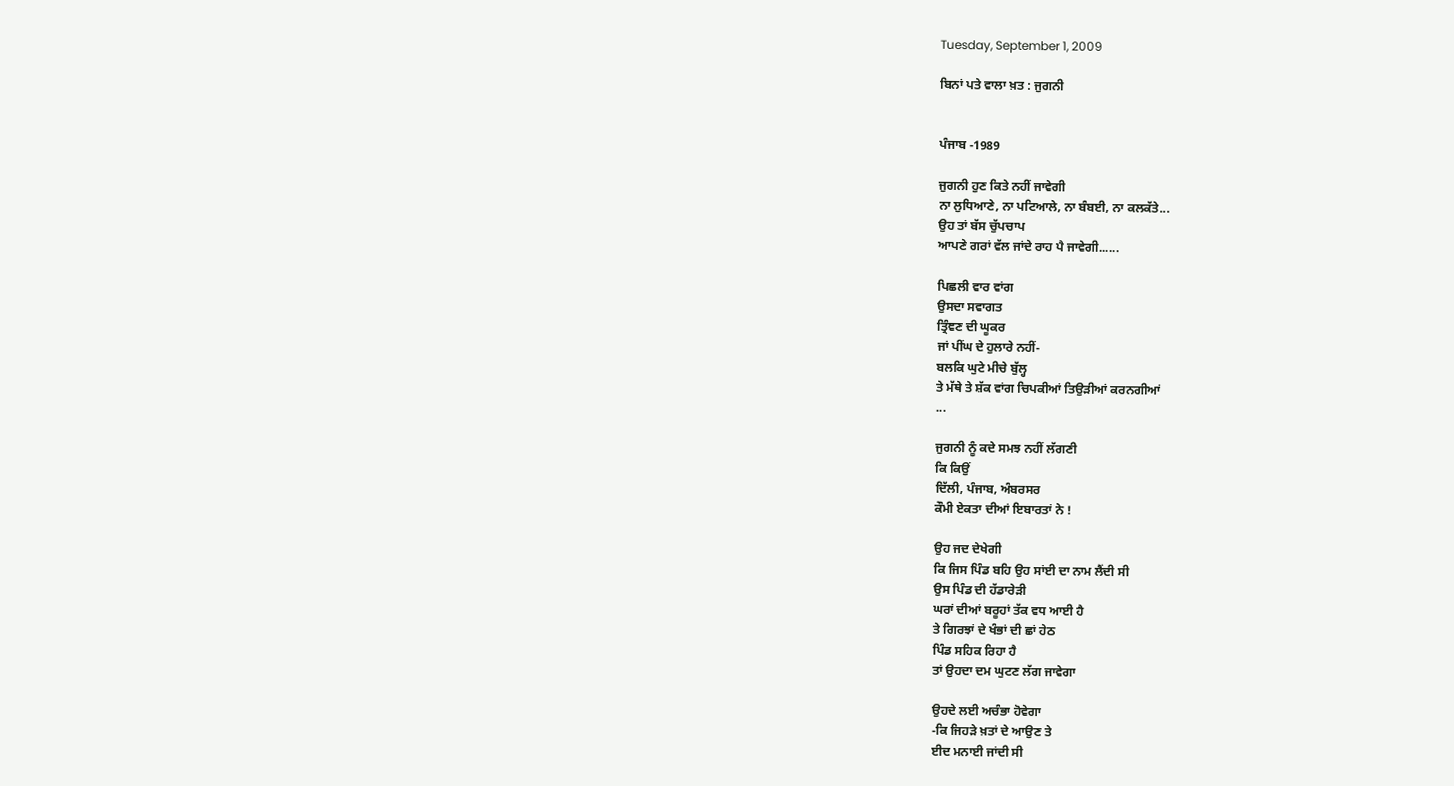Tuesday, September 1, 2009

ਬਿਨਾਂ ਪਤੇ ਵਾਲਾ ਖ਼ਤ : ਜੁਗਨੀ


ਪੰਜਾਬ -1989

ਜੁਗਨੀ ਹੁਣ ਕਿਤੇ ਨਹੀਂ ਜਾਵੇਗੀ
ਨਾ ਲੁਧਿਆਣੇ, ਨਾ ਪਟਿਆਲੇ, ਨਾ ਬੰਬਈ, ਨਾ ਕਲਕੱਤੇ...
ਉਹ ਤਾਂ ਬੱਸ ਚੁੱਪਚਾਪ
ਆਪਣੇ ਗਰਾਂ ਵੱਲ ਜਾਂਦੇ ਰਾਹ ਪੈ ਜਾਵੇਗੀ......

ਪਿਛਲੀ ਵਾਰ ਵਾਂਗ
ਉਸਦਾ ਸਵਾਗਤ
ਤ੍ਰਿੰਞਣ ਦੀ ਘੂਕਰ
ਜਾਂ ਪੀਂਘ ਦੇ ਹੁਲਾਰੇ ਨਹੀਂ-
ਬਲਕਿ ਘੁਟੇ ਮੀਚੇ ਬੁੱਲ੍ਹ
ਤੇ ਮੱਥੇ ਤੇ ਸ਼ੱਕ ਵਾਂਗ ਚਿਪਕੀਆਂ ਤਿਉੜੀਆਂ ਕਰਨਗੀਆਂ
...

ਜੁਗਨੀ ਨੂੰ ਕਦੇ ਸਮਝ ਨਹੀਂ ਲੱਗਣੀ
ਕਿ ਕਿਉਂ
ਦਿੱਲੀ, ਪੰਜਾਬ, ਅੰਬਰਸਰ
ਕੌਮੀ ਏਕਤਾ ਦੀਆਂ ਇਬਾਰਤਾਂ ਨੇ !

ਉਹ ਜਦ ਦੇਖੇਗੀ
ਕਿ ਜਿਸ ਪਿੰਡ ਬਹਿ ਉਹ ਸਾਂਈ ਦਾ ਨਾਮ ਲੈਂਦੀ ਸੀ
ਉਸ ਪਿੰਡ ਦੀ ਹੱਡਾਰੇੜੀ
ਘਰਾਂ ਦੀਆਂ ਬਰੂਹਾਂ ਤੱਕ ਵਧ ਆਈ ਹੈ
ਤੇ ਗਿਰਝਾਂ ਦੇ ਖੰਭਾਂ ਦੀ ਛਾਂ ਹੇਠ
ਪਿੰਡ ਸਹਿਕ ਰਿਹਾ ਹੈ
ਤਾਂ ਉਹਦਾ ਦਮ ਘੁਟਣ ਲੱਗ ਜਾਵੇਗਾ

ਉਹਦੇ ਲਈ ਅਚੰਭਾ ਹੋਵੇਗਾ
-ਕਿ ਜਿਹੜੇ ਖ਼ਤਾਂ ਦੇ ਆਉਣ ਤੇ
ਈਦ ਮਨਾਈ ਜਾਂਦੀ ਸੀ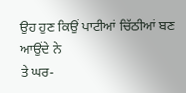ਉਹ ਹੁਣ ਕਿਉਂ ਪਾਟੀਆਂ ਚਿੱਠੀਆਂ ਬਣ ਆਉਂਦੇ ਨੇ
ਤੇ ਘਰ-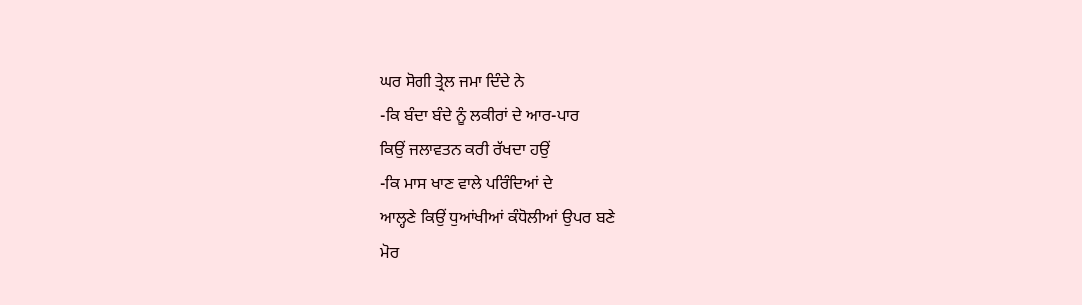ਘਰ ਸੋਗੀ ਤ੍ਰੇਲ ਜਮਾ ਦਿੰਦੇ ਨੇ
-ਕਿ ਬੰਦਾ ਬੰਦੇ ਨੂੰ ਲਕੀਰਾਂ ਦੇ ਆਰ-ਪਾਰ
ਕਿਉਂ ਜਲਾਵਤਨ ਕਰੀ ਰੱਖਦਾ ਹਉਂ
-ਕਿ ਮਾਸ ਖਾਣ ਵਾਲੇ ਪਰਿੰਦਿਆਂ ਦੇ
ਆਲ੍ਹਣੇ ਕਿਉਂ ਧੁਆਂਖੀਆਂ ਕੰਧੋਲੀਆਂ ਉਪਰ ਬਣੇ
ਮੋਰ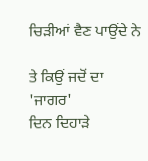ਚਿੜੀਆਂ ਵੈਣ ਪਾਉਂਦੇ ਨੇ

ਤੇ ਕਿਉਂ ਜਦੋਂ ਦਾ 'ਜਾਗਰ'
ਦਿਨ ਦਿਹਾੜੇ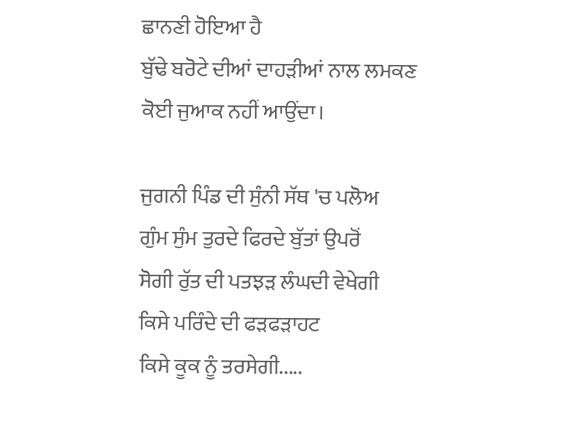ਛਾਨਣੀ ਹੋਇਆ ਹੈ
ਬੁੱਢੇ ਬਰੋਟੇ ਦੀਆਂ ਦਾਹੜੀਆਂ ਨਾਲ ਲਮਕਣ
ਕੋਈ ਜੁਆਕ ਨਹੀਂ ਆਉਂਦਾ।

ਜੁਗਨੀ ਪਿੰਡ ਦੀ ਸੁੰਨੀ ਸੱਥ 'ਚ ਪਲੋਅ
ਗੁੰਮ ਸੁੰਮ ਤੁਰਦੇ ਫਿਰਦੇ ਬੁੱਤਾਂ ਉਪਰੋਂ
ਸੋਗੀ ਰੁੱਤ ਦੀ ਪਤਝੜ ਲੰਘਦੀ ਵੇਖੇਗੀ
ਕਿਸੇ ਪਰਿੰਦੇ ਦੀ ਫੜਫੜਾਹਟ
ਕਿਸੇ ਕੂਕ ਨੂੰ ਤਰਸੇਗੀ.....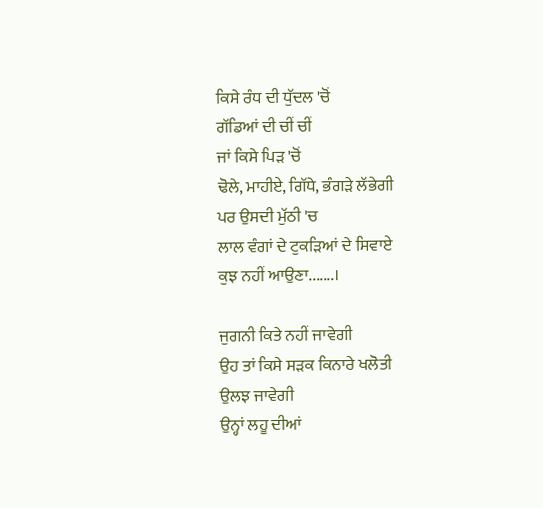ਕਿਸੇ ਰੰਧ ਦੀ ਧੁੱਦਲ 'ਚੋਂ
ਗੱਡਿਆਂ ਦੀ ਚੀਂ ਚੀਂ
ਜਾਂ ਕਿਸੇ ਪਿੜ 'ਚੋਂ
ਢੋਲੇ, ਮਾਹੀਏ, ਗਿੱਧੇ, ਭੰਗੜੇ ਲੱਭੇਗੀ
ਪਰ ਉਸਦੀ ਮੁੱਠੀ 'ਚ
ਲਾਲ ਵੰਗਾਂ ਦੇ ਟੁਕੜਿਆਂ ਦੇ ਸਿਵਾਏ
ਕੁਝ ਨਹੀਂ ਆਉਣਾ.......।

ਜੁਗਨੀ ਕਿਤੇ ਨਹੀਂ ਜਾਵੇਗੀ
ਉਹ ਤਾਂ ਕਿਸੇ ਸੜਕ ਕਿਨਾਰੇ ਖਲੋਤੀ
ਉਲਝ ਜਾਵੇਗੀ
ਉਨ੍ਹਾਂ ਲਹੂ ਦੀਆਂ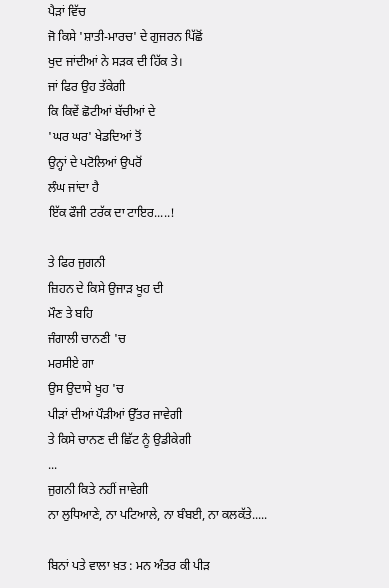ਪੈੜਾਂ ਵਿੱਚ
ਜੋ ਕਿਸੇ 'ਸ਼ਾਤੀ-ਮਾਰਚ' ਦੇ ਗੁਜਰਨ ਪਿੱਛੋਂ
ਖੁਦ ਜਾਂਦੀਆਂ ਨੇ ਸੜਕ ਦੀ ਹਿੱਕ ਤੇ।
ਜਾਂ ਫਿਰ ਉਹ ਤੱਕੇਗੀ
ਕਿ ਕਿਵੇਂ ਛੋਟੀਆਂ ਬੱਚੀਆਂ ਦੇ
'ਘਰ ਘਰ' ਖੇਡਦਿਆਂ ਤੋਂ
ਉਨ੍ਹਾਂ ਦੇ ਪਟੋਲਿਆਂ ਉਪਰੋਂ
ਲੰਘ ਜਾਂਦਾ ਹੈ
ਇੱਕ ਫੌਜੀ ਟਰੱਕ ਦਾ ਟਾਇਰ.....!

ਤੇ ਫਿਰ ਜੁਗਨੀ
ਜ਼ਿਹਨ ਦੇ ਕਿਸੇ ਉਜਾੜ ਖੂਹ ਦੀ
ਮੌਣ ਤੇ ਬਹਿ
ਜੰਗਾਲੀ ਚਾਨਣੀ 'ਚ
ਮਰਸੀਏ ਗਾ
ਉਸ ਉਦਾਸੇ ਖੂਹ 'ਚ
ਪੀੜਾਂ ਦੀਆਂ ਪੌੜੀਆਂ ਉੱਤਰ ਜਾਵੇਗੀ
ਤੇ ਕਿਸੇ ਚਾਨਣ ਦੀ ਛਿੱਟ ਨੂੰ ਉਡੀਕੇਗੀ
...
ਜੁਗਨੀ ਕਿਤੇ ਨਹੀਂ ਜਾਵੇਗੀ
ਨਾ ਲੁਧਿਆਣੇ, ਨਾ ਪਟਿਆਲੇ, ਨਾ ਬੰਬਈ, ਨਾ ਕਲਕੱਤੇ.....

ਬਿਨਾਂ ਪਤੇ ਵਾਲਾ ਖ਼ਤ : ਮਨ ਅੰਤਰ ਕੀ ਪੀੜ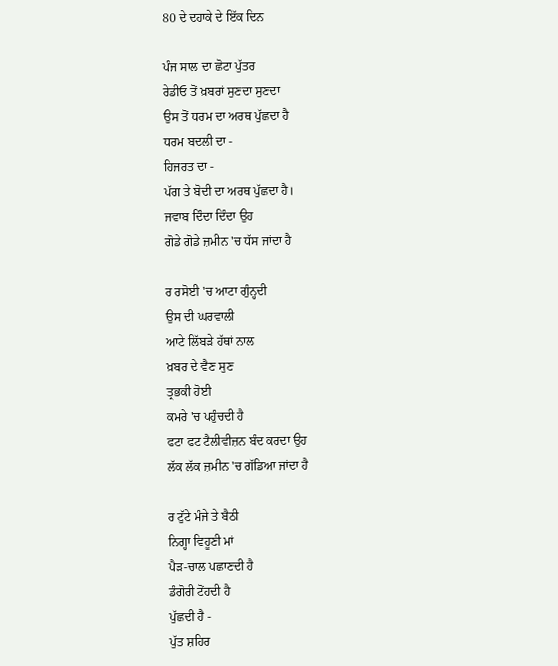80 ਦੇ ਦਹਾਕੇ ਦੇ ਇੱਕ ਦਿਨ

ਪੰਜ ਸਾਲ ਦਾ ਛੋਟਾ ਪੁੱਤਰ
ਰੇਡੀਓ ਤੋਂ ਖ਼ਬਰਾਂ ਸੁਣਦਾ ਸੁਣਦਾ
ਉਸ ਤੋਂ ਧਰਮ ਦਾ ਅਰਥ ਪੁੱਛਦਾ ਹੈ
ਧਰਮ ਬਦਲੀ ਦਾ -
ਹਿਜਰਤ ਦਾ -
ਪੱਗ ਤੇ ਬੋਦੀ ਦਾ ਅਰਥ ਪੁੱਛਦਾ ਹੈ।
ਜਵਾਬ ਦਿੰਦਾ ਦਿੰਦਾ ਉਹ
ਗੋਡੇ ਗੋਡੇ ਜ਼ਮੀਨ 'ਚ ਧੱਸ ਜਾਂਦਾ ਹੈ

ਰ ਰਸੋਈ 'ਚ ਆਟਾ ਗੁੰਨ੍ਹਦੀ
ਉਸ ਦੀ ਘਰਵਾਲੀ
ਆਟੇ ਲਿੱਬੜੇ ਹੱਥਾਂ ਨਾਲ
ਖ਼ਬਰ ਦੇ ਵੈਣ ਸੁਣ
ਤ੍ਰਭਕੀ ਹੋਈ
ਕਮਰੇ 'ਚ ਪਹੁੰਚਦੀ ਹੈ
ਫਟਾ ਫਟ ਟੈਲੀਵੀਜ਼ਨ ਬੰਦ ਕਰਦਾ ਉਹ
ਲੱਕ ਲੱਕ ਜ਼ਮੀਨ 'ਚ ਗੱਡਿਆ ਜਾਂਦਾ ਹੈ

ਰ ਟੁੱਟੇ ਮੰਜੇ ਤੇ ਬੈਠੀ
ਨਿਗ੍ਹਾ ਵਿਹੂਣੀ ਮਾਂ
ਪੈੜ-ਚਾਲ ਪਛਾਣਦੀ ਹੈ
ਡੰਗੋਰੀ ਟੋਂਹਦੀ ਹੈ
ਪੁੱਛਦੀ ਹੈ -
ਪੁੱਤ ਸ਼ਹਿਰ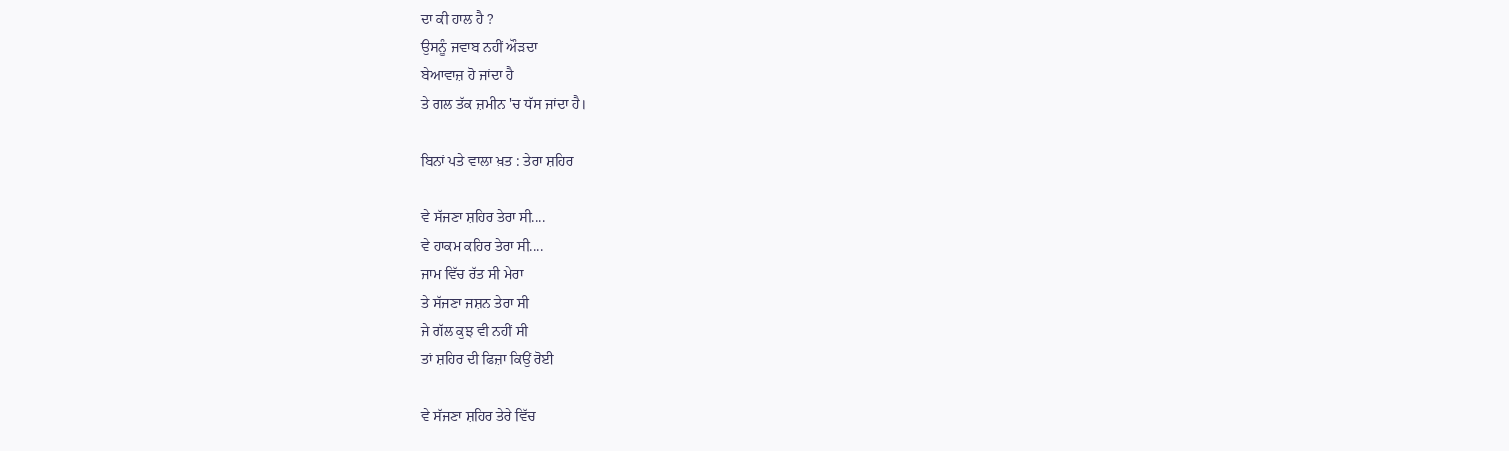ਦਾ ਕੀ ਹਾਲ ਹੈ ?
ਉਸਨੂੰ ਜਵਾਬ ਨਹੀਂ ਔੜਦਾ
ਬੇਆਵਾਜ਼ ਹੋ ਜਾਂਦਾ ਹੈ
ਤੇ ਗਲ ਤੱਕ ਜ਼ਮੀਨ 'ਚ ਧੱਸ ਜਾਂਦਾ ਹੈ।

ਬਿਨਾਂ ਪਤੇ ਵਾਲਾ ਖ਼ਤ : ਤੇਰਾ ਸ਼ਹਿਰ

ਵੇ ਸੱਜਣਾ ਸ਼ਹਿਰ ਤੇਰਾ ਸੀ....
ਵੇ ਹਾਕਮ ਕਹਿਰ ਤੇਰਾ ਸੀ....
ਜਾਮ ਵਿੱਚ ਰੱਤ ਸੀ ਮੇਰਾ
ਤੇ ਸੱਜਣਾ ਜਸ਼ਨ ਤੇਰਾ ਸੀ
ਜੇ ਗੱਲ ਕੁਝ ਵੀ ਨਹੀਂ ਸੀ
ਤਾਂ ਸ਼ਹਿਰ ਦੀ ਫਿਜ਼ਾ ਕਿਉਂ ਰੋਈ

ਵੇ ਸੱਜਣਾ ਸ਼ਹਿਰ ਤੇਰੇ ਵਿੱਚ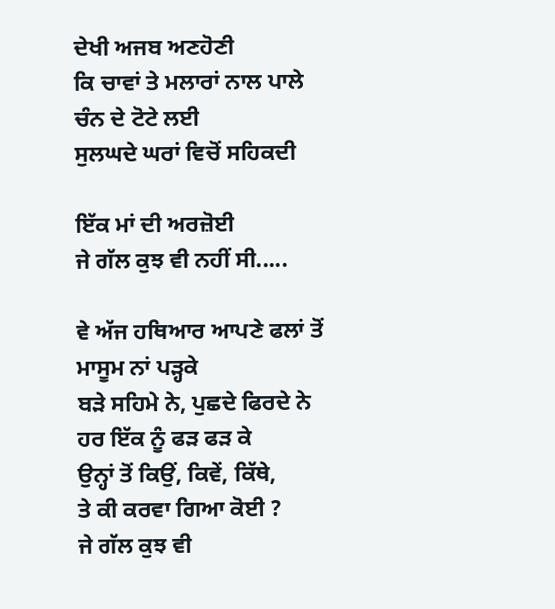ਦੇਖੀ ਅਜਬ ਅਣਹੋਣੀ
ਕਿ ਚਾਵਾਂ ਤੇ ਮਲਾਰਾਂ ਨਾਲ ਪਾਲੇ
ਚੰਨ ਦੇ ਟੋਟੇ ਲਈ
ਸੁਲਘਦੇ ਘਰਾਂ ਵਿਚੋਂ ਸਹਿਕਦੀ

ਇੱਕ ਮਾਂ ਦੀ ਅਰਜ਼ੋਈ
ਜੇ ਗੱਲ ਕੁਝ ਵੀ ਨਹੀਂ ਸੀ.....

ਵੇ ਅੱਜ ਹਥਿਆਰ ਆਪਣੇ ਫਲਾਂ ਤੋਂ
ਮਾਸੂਮ ਨਾਂ ਪੜ੍ਹਕੇ
ਬੜੇ ਸਹਿਮੇ ਨੇ, ਪੁਛਦੇ ਫਿਰਦੇ ਨੇ
ਹਰ ਇੱਕ ਨੂੰ ਫੜ ਫੜ ਕੇ
ਉਨ੍ਹਾਂ ਤੋਂ ਕਿਉਂ, ਕਿਵੇਂ, ਕਿੱਥੇ,
ਤੇ ਕੀ ਕਰਵਾ ਗਿਆ ਕੋਈ ?
ਜੇ ਗੱਲ ਕੁਝ ਵੀ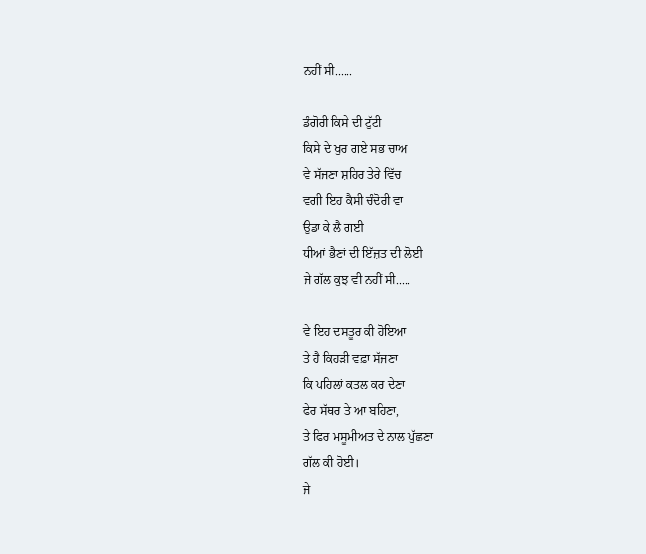ਨਹੀਂ ਸੀ......

ਡੰਗੋਰੀ ਕਿਸੇ ਦੀ ਟੁੱਟੀ
ਕਿਸੇ ਦੇ ਖੁਰ ਗਏ ਸਭ ਚਾਅ
ਵੇ ਸੱਜਣਾ ਸ਼ਹਿਰ ਤੇਰੇ ਵਿੱਚ
ਵਗੀ ਇਹ ਕੈਸੀ ਚੰਦੋਰੀ ਵਾ
ਉਡਾ ਕੇ ਲੈ ਗਈ
ਧੀਆਂ ਭੈਣਾਂ ਦੀ ਇੱਜ਼ਤ ਦੀ ਲੋਈ
ਜੇ ਗੱਲ ਕੁਝ ਵੀ ਨਹੀਂ ਸੀ.....

ਵੇ ਇਹ ਦਸਤੂਰ ਕੀ ਹੋਇਆ
ਤੇ ਹੈ ਕਿਹੜੀ ਵਫ਼ਾ ਸੱਜਣਾ
ਕਿ ਪਹਿਲਾਂ ਕਤਲ ਕਰ ਦੇਣਾ
ਫੇਰ ਸੱਥਰ ਤੇ ਆ ਬਹਿਣਾ,
ਤੇ ਫਿਰ ਮਸੂਮੀਅਤ ਦੇ ਨਾਲ ਪੁੱਛਣਾ
ਗੱਲ ਕੀ ਹੋਈ।
ਜੇ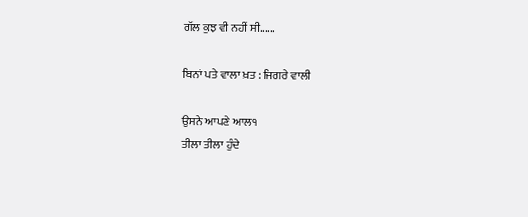ਗੱਲ ਕੁਝ ਵੀ ਨਹੀਂ ਸੀ......

ਬਿਨਾਂ ਪਤੇ ਵਾਲਾ ਖ਼ਤ : ਜਿਗਰੇ ਵਾਲੀ

ਉਸਨੇ ਆਪਣੇ ਆਲ੧
ਤੀਲਾ ਤੀਲਾ ਹੁੰਦੇ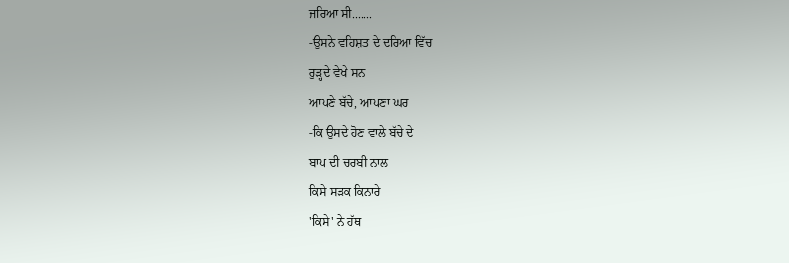ਜਰਿਆ ਸੀ.......
-ਉਸਨੇ ਵਹਿਸ਼ਤ ਦੇ ਦਰਿਆ ਵਿੱਚ
ਰੁੜ੍ਹਦੇ ਵੇਖੇ ਸਨ
ਆਪਣੇ ਬੱਚੇ, ਆਪਣਾ ਘਰ
-ਕਿ ਉਸਦੇ ਹੋਣ ਵਾਲੇ ਬੱਚੇ ਦੇ
ਬਾਪ ਦੀ ਚਰਬੀ ਨਾਲ
ਕਿਸੇ ਸੜਕ ਕਿਨਾਰੇ
'ਕਿਸੇ' ਨੇ ਹੱਥ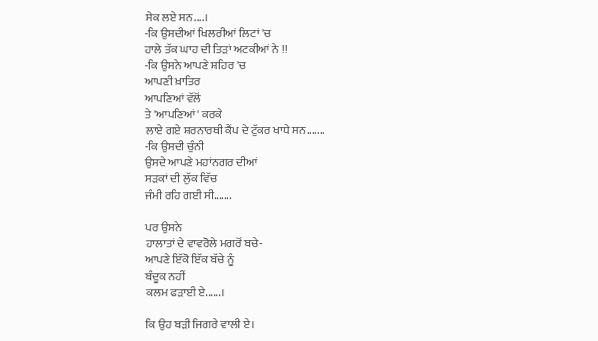ਸੇਕ ਲਏ ਸਨ....।
-ਕਿ ਉਸਦੀਆਂ ਖਿਲਰੀਆਂ ਲਿਟਾਂ 'ਚ
ਹਾਲੇ ਤੱਕ ਘਾਹ ਦੀ ਤਿੜਾਂ ਅਟਕੀਆਂ ਨੇ !!
-ਕਿ ਉਸਨੇ ਆਪਣੇ ਸ਼ਹਿਰ 'ਚ
ਆਪਣੀ ਖ਼ਾਤਿਰ
ਆਪਣਿਆਂ ਵੱਲੋਂ
ਤੇ 'ਆਪਣਿਆਂ' ਕਰਕੇ
ਲਾਏ ਗਏ ਸ਼ਰਨਾਰਥੀ ਕੈਂਪ ਦੇ ਟੁੱਕਰ ਖਾਧੇ ਸਨ.......
-ਕਿ ਉਸਦੀ ਚੁੰਨੀ
ਉਸਦੇ ਆਪਣੇ ਮਹਾਂਨਗਰ ਦੀਆਂ
ਸੜਕਾਂ ਦੀ ਲੁੱਕ ਵਿੱਚ
ਜੰਮੀ ਰਹਿ ਗਈ ਸੀ.......

ਪਰ ਉਸਨੇ
ਹਾਲਾਤਾਂ ਦੇ ਵਾਵਰੋਲੇ ਮਗਰੋਂ ਬਚੇ-
ਆਪਣੇ ਇੱਕੋ ਇੱਕ ਬੱਚੇ ਨੂੰ
ਬੰਦੂਕ ਨਹੀਂ
ਕਲਮ ਫੜਾਈ ਏ......।

ਕਿ ਉਹ ਬੜੀ ਜਿਗਰੇ ਵਾਲੀ ਏ।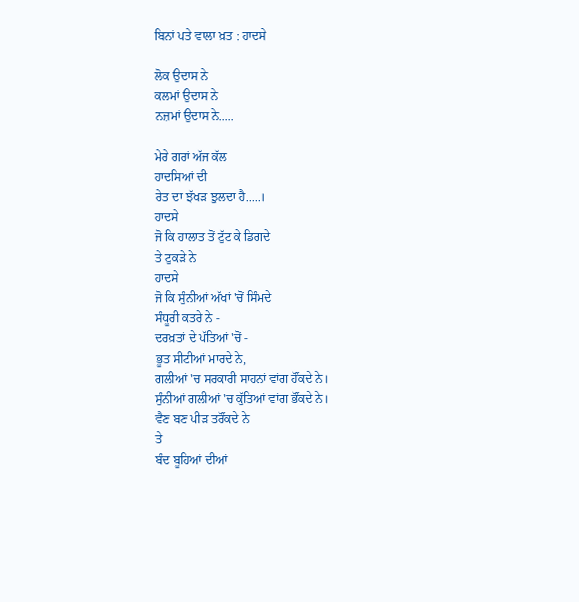ਬਿਨਾਂ ਪਤੇ ਵਾਲਾ ਖ਼ਤ : ਹਾਦਸੇ

ਲੋਕ ਉਦਾਸ ਨੇ
ਕਲਮਾਂ ਉਦਾਸ ਨੇ
ਨਜ਼ਮਾਂ ਉਦਾਸ ਨੇ.....

ਮੇਰੇ ਗਰਾਂ ਅੱਜ ਕੱਲ
ਹਾਦਸਿਆਂ ਦੀ
ਰੇਤ ਦਾ ਝੱਖੜ ਝੁਲਦਾ ਹੈ.....।
ਹਾਦਸੇ
ਜੋ ਕਿ ਹਾਲਾਤ ਤੋਂ ਟੁੱਟ ਕੇ ਡਿਗਦੇ
ਤੇ ਟੁਕੜੇ ਨੇ
ਹਾਦਸੇ
ਜੋ ਕਿ ਸੁੰਨੀਆਂ ਅੱਖਾਂ 'ਚੋਂ ਸਿੰਮਦੇ
ਸੰਧੂਰੀ ਕਤਰੇ ਨੇ -
ਦਰਖ਼ਤਾਂ ਦੇ ਪੱਤਿਆਂ 'ਚੋਂ -
ਭੂਤ ਸੀਟੀਆਂ ਮਾਰਦੇ ਨੇ,
ਗਲੀਆਂ 'ਚ ਸਰਕਾਰੀ ਸਾਹਨਾਂ ਵਾਂਗ ਹੌਂਕਦੇ ਨੇ।
ਸੁੰਨੀਆਂ ਗਲੀਆਂ 'ਚ ਕੁੱਤਿਆਂ ਵਾਂਗ ਭੌਂਕਦੇ ਨੇ।
ਵੈਣ ਬਣ ਪੀੜ ਤਰੌਂਕਦੇ ਨੇ
ਤੇ
ਬੰਦ ਬੂਹਿਆਂ ਦੀਆਂ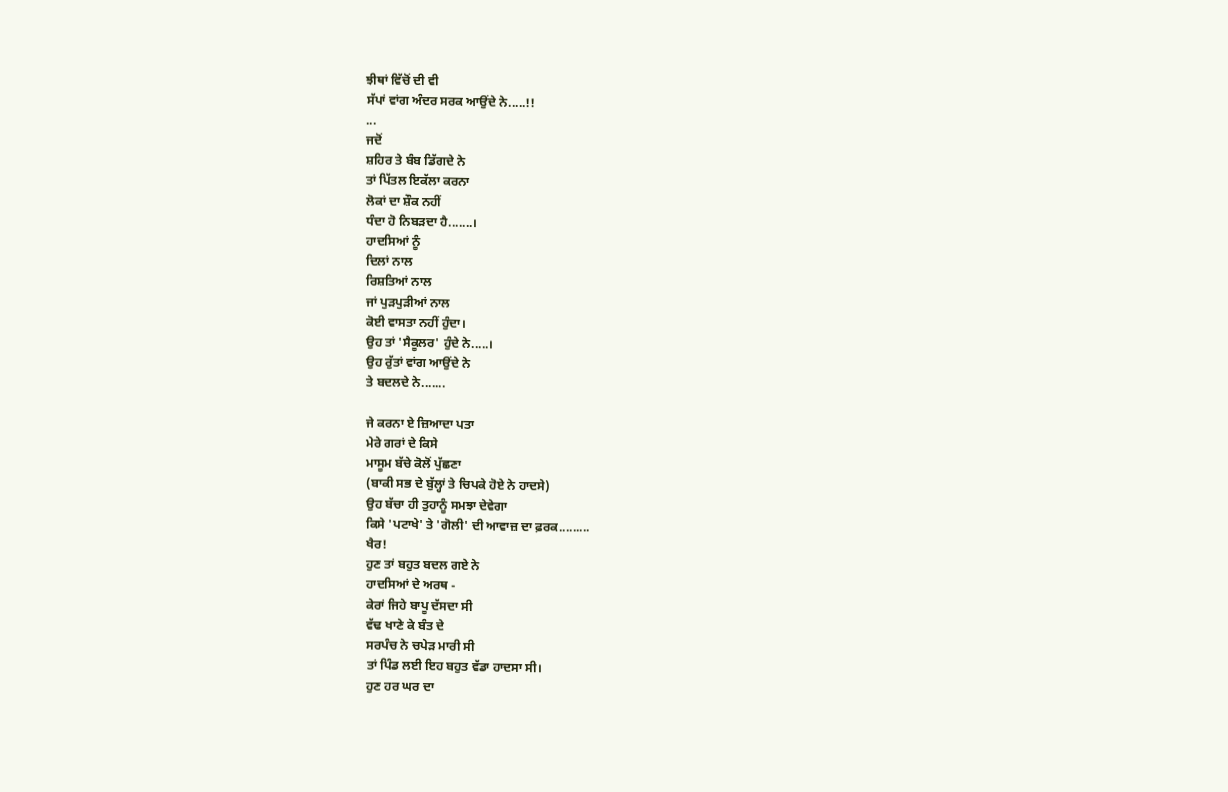ਝੀਥਾਂ ਵਿੱਚੋਂ ਦੀ ਵੀ
ਸੱਪਾਂ ਵਾਂਗ ਅੰਦਰ ਸਰਕ ਆਉਂਦੇ ਨੇ.....!!
...
ਜਦੋਂ
ਸ਼ਹਿਰ ਤੇ ਬੰਬ ਡਿੱਗਦੇ ਨੇ
ਤਾਂ ਪਿੱਤਲ ਇਕੱਲਾ ਕਰਨਾ
ਲੋਕਾਂ ਦਾ ਸ਼ੌਕ ਨਹੀਂ
ਧੰਦਾ ਹੋ ਨਿਬੜਦਾ ਹੈ.......।
ਹਾਦਸਿਆਂ ਨੂੰ
ਦਿਲਾਂ ਨਾਲ
ਰਿਸ਼ਤਿਆਂ ਨਾਲ
ਜਾਂ ਪੁੜਪੁੜੀਆਂ ਨਾਲ
ਕੋਈ ਵਾਸਤਾ ਨਹੀਂ ਹੁੰਦਾ।
ਉਹ ਤਾਂ 'ਸੈਕੂਲਰ' ਹੁੰਦੇ ਨੇ.....।
ਉਹ ਰੁੱਤਾਂ ਵਾਂਗ ਆਉਂਦੇ ਨੇ
ਤੇ ਬਦਲਦੇ ਨੇ.......

ਜੇ ਕਰਨਾ ਏ ਜ਼ਿਆਦਾ ਪਤਾ
ਮੇਰੇ ਗਰਾਂ ਦੇ ਕਿਸੇ
ਮਾਸੂਮ ਬੱਚੇ ਕੋਲੋਂ ਪੁੱਛਣਾ
(ਬਾਕੀ ਸਭ ਦੇ ਬੁੱਲ੍ਹਾਂ ਤੇ ਚਿਪਕੇ ਹੋਏ ਨੇ ਹਾਦਸੇ)
ਉਹ ਬੱਚਾ ਹੀ ਤੁਹਾਨੂੰ ਸਮਝਾ ਦੇਵੇਗਾ
ਕਿਸੇ 'ਪਟਾਖੇ' ਤੇ 'ਗੋਲੀ' ਦੀ ਆਵਾਜ਼ ਦਾ ਫ਼ਰਕ.........
ਖੈਰ!
ਹੁਣ ਤਾਂ ਬਹੁਤ ਬਦਲ ਗਏ ਨੇ
ਹਾਦਸਿਆਂ ਦੇ ਅਰਥ -
ਕੇਰਾਂ ਜਿਹੇ ਬਾਪੂ ਦੱਸਦਾ ਸੀ
ਵੱਢ ਖਾਣੇ ਕੇ ਬੰਤ ਦੇ
ਸਰਪੰਚ ਨੇ ਚਪੇੜ ਮਾਰੀ ਸੀ
ਤਾਂ ਪਿੰਡ ਲਈ ਇਹ ਬਹੁਤ ਵੱਡਾ ਹਾਦਸਾ ਸੀ।
ਹੁਣ ਹਰ ਘਰ ਦਾ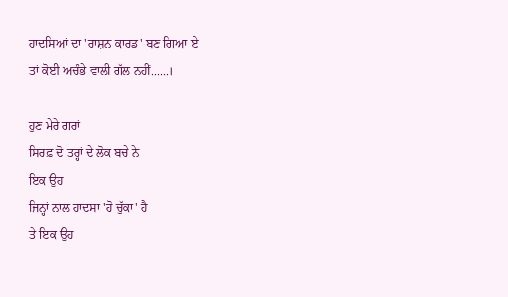ਹਾਦਸਿਆਂ ਦਾ 'ਰਾਸ਼ਨ ਕਾਰਡ' ਬਣ ਗਿਆ ਏ
ਤਾਂ ਕੋਈ ਅਚੰਭੇ ਵਾਲੀ ਗੱਲ ਨਹੀਂ......।

ਹੁਣ ਮੇਰੇ ਗਰਾਂ
ਸਿਰਫ਼ ਦੋ ਤਰ੍ਹਾਂ ਦੇ ਲੋਕ ਬਚੇ ਨੇ
ਇਕ ਉਹ
ਜਿਨ੍ਹਾਂ ਨਾਲ ਹਾਦਸਾ 'ਹੋ ਚੁੱਕਾ' ਹੈ
ਤੇ ਇਕ ਉਹ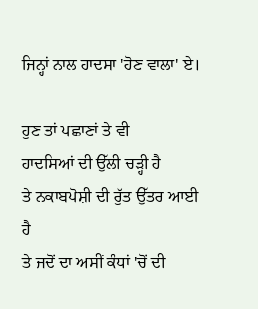ਜਿਨ੍ਹਾਂ ਨਾਲ ਹਾਦਸਾ 'ਹੋਣ ਵਾਲਾ' ਏ।

ਹੁਣ ਤਾਂ ਪਛਾਣਾਂ ਤੇ ਵੀ
ਹਾਦਸਿਆਂ ਦੀ ਉੱਲੀ ਚੜ੍ਹੀ ਹੈ
ਤੇ ਨਕਾਬਪੋਸ਼ੀ ਦੀ ਰੁੱਤ ਉੱਤਰ ਆਈ ਹੈ
ਤੇ ਜਦੋਂ ਦਾ ਅਸੀਂ ਕੰਧਾਂ 'ਚੋਂ ਦੀ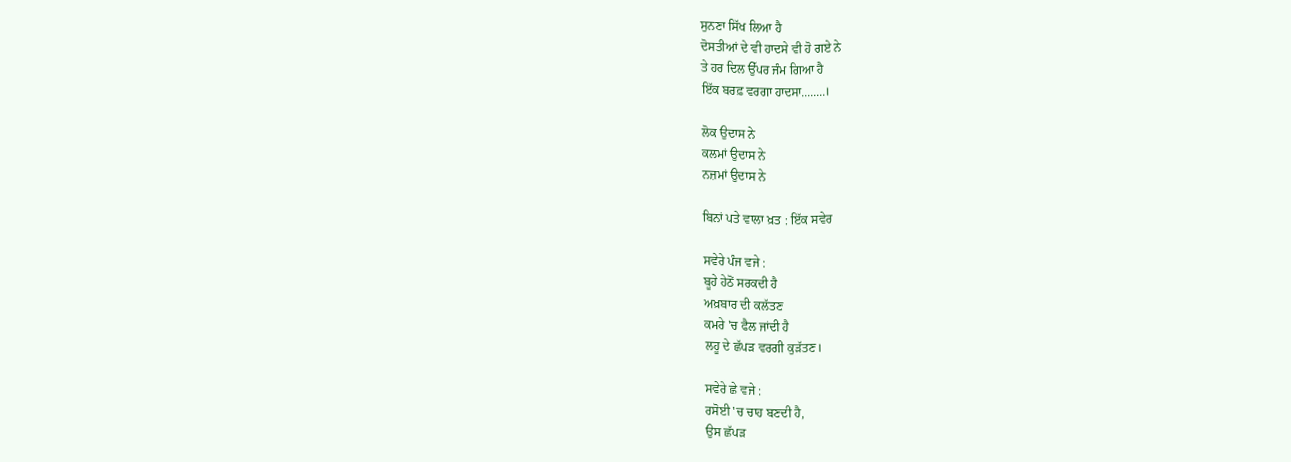ਸੁਨਣਾ ਸਿੱਖ ਲਿਆ ਹੈ
ਦੋਸਤੀਆਂ ਦੇ ਵੀ ਹਾਦਸੇ ਵੀ ਹੋ ਗਏ ਨੇ
ਤੇ ਹਰ ਦਿਲ ਉੱਪਰ ਜੰਮ ਗਿਆ ਹੈ
ਇੱਕ ਬਰਫ਼ ਵਰਗਾ ਹਾਦਸਾ........।

ਲੋਕ ਉਦਾਸ ਨੇ
ਕਲਮਾਂ ਉਦਾਸ ਨੇ
ਨਜ਼ਮਾਂ ਉਦਾਸ ਨੇ

ਬਿਨਾਂ ਪਤੇ ਵਾਲਾ ਖ਼ਤ : ਇੱਕ ਸਵੇਰ

ਸਵੇਰੇ ਪੰਜ ਵਜੇ :
ਬੂਹੇ ਹੇਠੋਂ ਸਰਕਦੀ ਹੈ
ਅਖ਼ਬਾਰ ਦੀ ਕਲੱਤਣ
ਕਮਰੇ 'ਚ ਫੈਲ ਜਾਂਦੀ ਹੈ
ਲਹੂ ਦੇ ਛੱਪੜ ਵਰਗੀ ਕੁੜੱਤਣ।

ਸਵੇਰੇ ਛੇ ਵਜੇ :
ਰਸੋਈ 'ਚ ਚਾਹ ਬਣਦੀ ਹੈ,
ਉਸ ਛੱਪੜ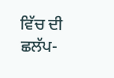ਵਿੱਚ ਦੀ
ਛਲੱਪ-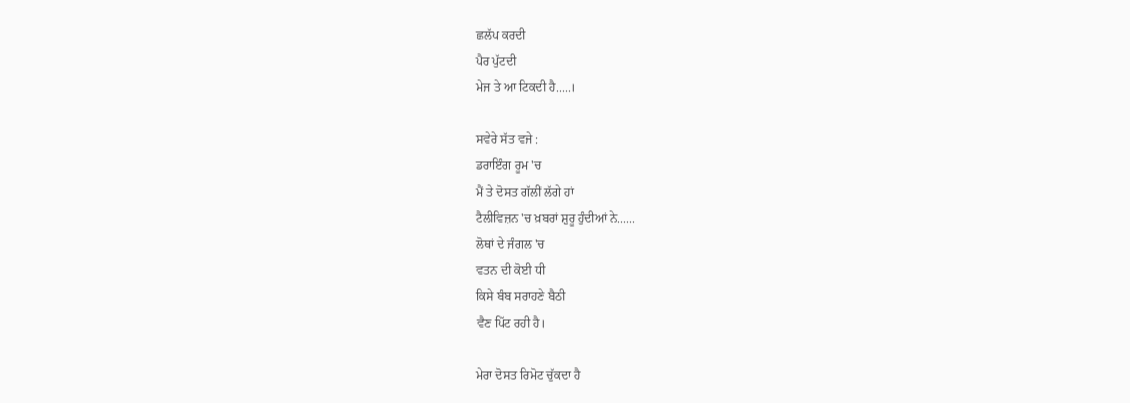ਛਲੱਪ ਕਰਦੀ
ਪੈਰ ਪੁੱਟਦੀ
ਮੇਜ ਤੇ ਆ ਟਿਕਦੀ ਹੈ.....।

ਸਵੇਰੇ ਸੱਤ ਵਜੇ :
ਡਰਾਇੰਗ ਰੂਮ 'ਚ
ਮੈਂ ਤੇ ਦੋਸਤ ਗੱਲੀਂ ਲੱਗੇ ਹਾਂ
ਟੈਲੀਵਿਜ਼ਨ 'ਚ ਖ਼ਬਰਾਂ ਸ਼ੁਰੂ ਹੁੰਦੀਆਂ ਨੇ......
ਲੋਥਾਂ ਦੇ ਜੰਗਲ 'ਚ
ਵਤਨ ਦੀ ਕੋਈ ਧੀ
ਕਿਸੇ ਬੰਬ ਸਰਾਹਣੇ ਬੈਠੀ
ਵੈਣ ਪਿੱਟ ਰਹੀ ਹੈ।

ਮੇਰਾ ਦੋਸਤ ਰਿਮੋਟ ਚੁੱਕਦਾ ਹੈ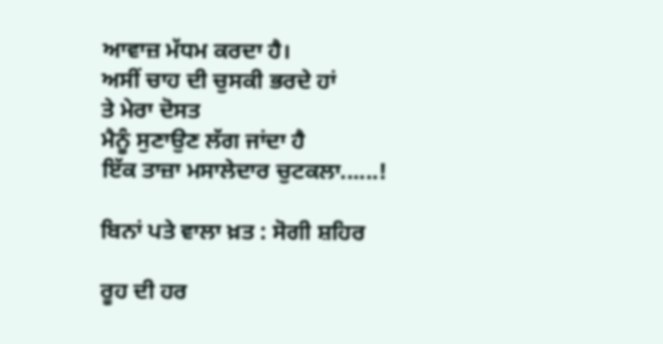ਆਵਾਜ਼ ਮੱਧਮ ਕਰਦਾ ਹੈ।
ਅਸੀਂ ਚਾਹ ਦੀ ਚੁਸਕੀ ਭਰਦੇ ਹਾਂ
ਤੇ ਮੇਰਾ ਦੋਸਤ
ਮੈਨੂੰ ਸੁਣਾਉਣ ਲੱਗ ਜਾਂਦਾ ਹੈ
ਇੱਕ ਤਾਜ਼ਾ ਮਸਾਲੇਦਾਰ ਚੁਟਕਲਾ......!

ਬਿਨਾਂ ਪਤੇ ਵਾਲਾ ਖ਼ਤ : ਸੋਗੀ ਸ਼ਹਿਰ

ਰੂਹ ਦੀ ਹਰ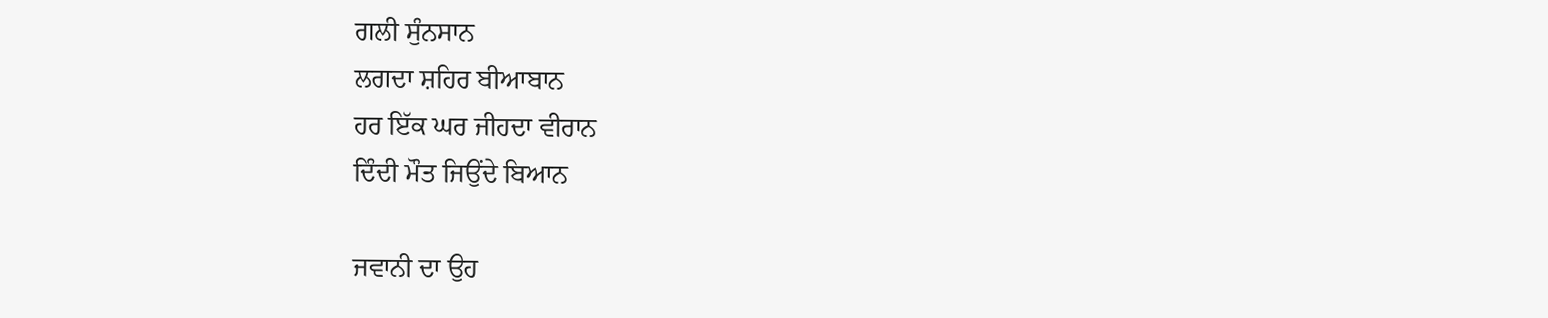ਗਲੀ ਸੁੰਨਸਾਨ
ਲਗਦਾ ਸ਼ਹਿਰ ਬੀਆਬਾਨ
ਹਰ ਇੱਕ ਘਰ ਜੀਹਦਾ ਵੀਰਾਨ
ਦਿੰਦੀ ਮੌਤ ਜਿਉਂਦੇ ਬਿਆਨ

ਜਵਾਨੀ ਦਾ ਉਹ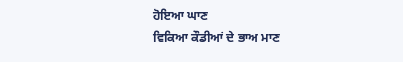ਹੋਇਆ ਘਾਣ
ਵਿਕਿਆ ਕੌਡੀਆਂ ਦੇ ਭਾਅ ਮਾਣ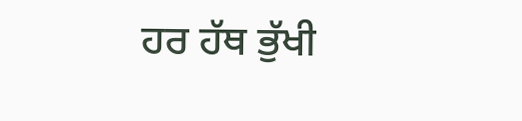ਹਰ ਹੱਥ ਭੁੱਖੀ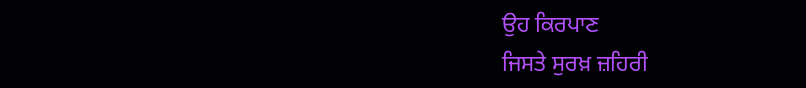ਉਹ ਕਿਰਪਾਣ
ਜਿਸਤੇ ਸੁਰਖ਼ ਜ਼ਹਿਰੀ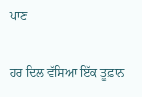ਪਾਣ

ਹਰ ਦਿਲ ਵੱਸਿਆ ਇੱਕ ਤੂਫ਼ਾਨ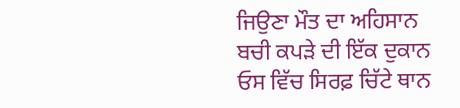ਜਿਉਣਾ ਮੌਤ ਦਾ ਅਹਿਸਾਨ
ਬਚੀ ਕਪੜੇ ਦੀ ਇੱਕ ਦੁਕਾਨ
ਓਸ ਵਿੱਚ ਸਿਰਫ਼ ਚਿੱਟੇ ਥਾਨ